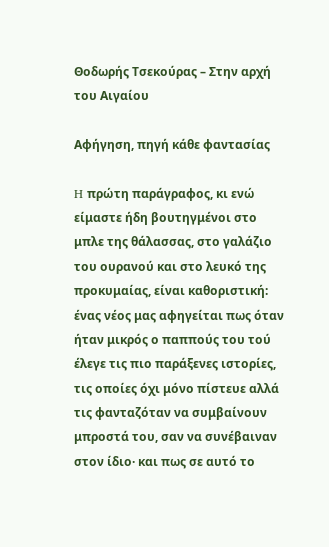Θοδωρής Τσεκούρας – Στην αρχή του Αιγαίου

Αφήγηση, πηγή κάθε φαντασίας

H πρώτη παράγραφος, κι ενώ είμαστε ήδη βουτηγμένοι στο μπλε της θάλασσας, στο γαλάζιο του ουρανού και στο λευκό της προκυμαίας, είναι καθοριστική: ένας νέος μας αφηγείται πως όταν ήταν μικρός ο παππούς του τού έλεγε τις πιο παράξενες ιστορίες, τις οποίες όχι μόνο πίστευε αλλά τις φανταζόταν να συμβαίνουν μπροστά του, σαν να συνέβαιναν στον ίδιο· και πως σε αυτό το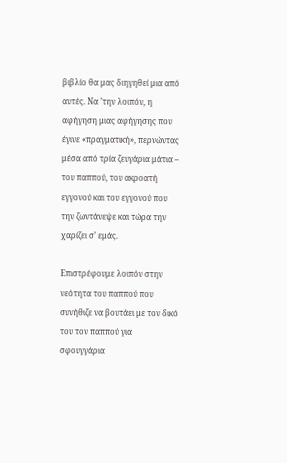βιβλίο θα μας διηγηθεί μια από αυτές. Να ’την λοιπόν, η αφήγηση μιας αφήγησης που έγινε «πραγματική», περνώντας μέσα από τρία ζευγάρια μάτια – του παππού, του ακροατή εγγονού και του εγγονού που την ζωντάνεψε και τώρα την χαρίζει σ’ εμάς.

Επιστρέφουμε λοιπόν στην νεότητα του παππού που συνήθιζε να βουτάει με τον δικό του τον παππού για σφουγγάρια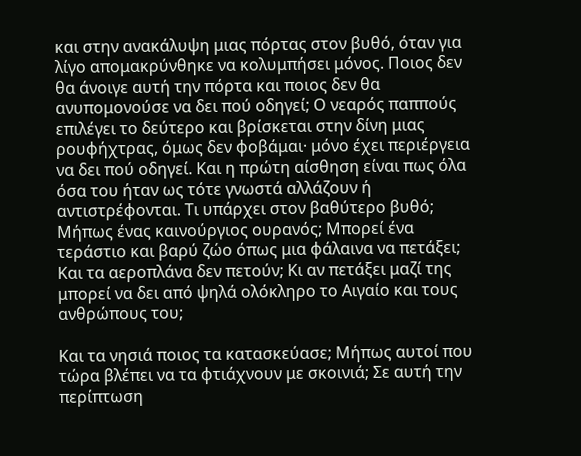και στην ανακάλυψη μιας πόρτας στον βυθό, όταν για λίγο απομακρύνθηκε να κολυμπήσει μόνος. Ποιος δεν θα άνοιγε αυτή την πόρτα και ποιος δεν θα ανυπομονούσε να δει πού οδηγεί; Ο νεαρός παππούς επιλέγει το δεύτερο και βρίσκεται στην δίνη μιας ρουφήχτρας, όμως δεν φοβάμαι· μόνο έχει περιέργεια να δει πού οδηγεί. Και η πρώτη αίσθηση είναι πως όλα όσα του ήταν ως τότε γνωστά αλλάζουν ή αντιστρέφονται. Τι υπάρχει στον βαθύτερο βυθό; Μήπως ένας καινούργιος ουρανός; Μπορεί ένα τεράστιο και βαρύ ζώο όπως μια φάλαινα να πετάξει; Και τα αεροπλάνα δεν πετούν; Κι αν πετάξει μαζί της μπορεί να δει από ψηλά ολόκληρο το Αιγαίο και τους ανθρώπους του;

Και τα νησιά ποιος τα κατασκεύασε; Μήπως αυτοί που τώρα βλέπει να τα φτιάχνουν με σκοινιά; Σε αυτή την περίπτωση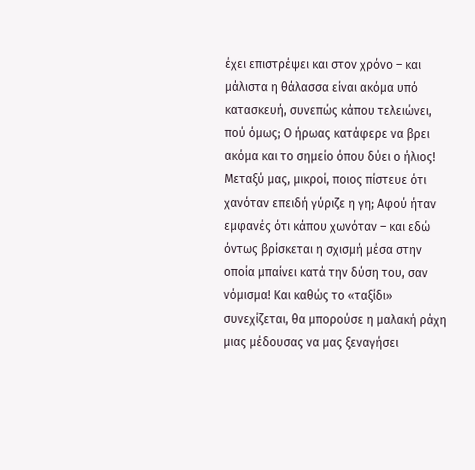έχει επιστρέψει και στον χρόνο – και μάλιστα η θάλασσα είναι ακόμα υπό κατασκευή, συνεπώς κάπου τελειώνει, πού όμως; Ο ήρωας κατάφερε να βρει ακόμα και το σημείο όπου δύει ο ήλιος! Μεταξύ μας, μικροί, ποιος πίστευε ότι χανόταν επειδή γύριζε η γη; Αφού ήταν εμφανές ότι κάπου χωνόταν – και εδώ όντως βρίσκεται η σχισμή μέσα στην οποία μπαίνει κατά την δύση του, σαν νόμισμα! Και καθώς το «ταξίδι» συνεχίζεται, θα μπορούσε η μαλακή ράχη μιας μέδουσας να μας ξεναγήσει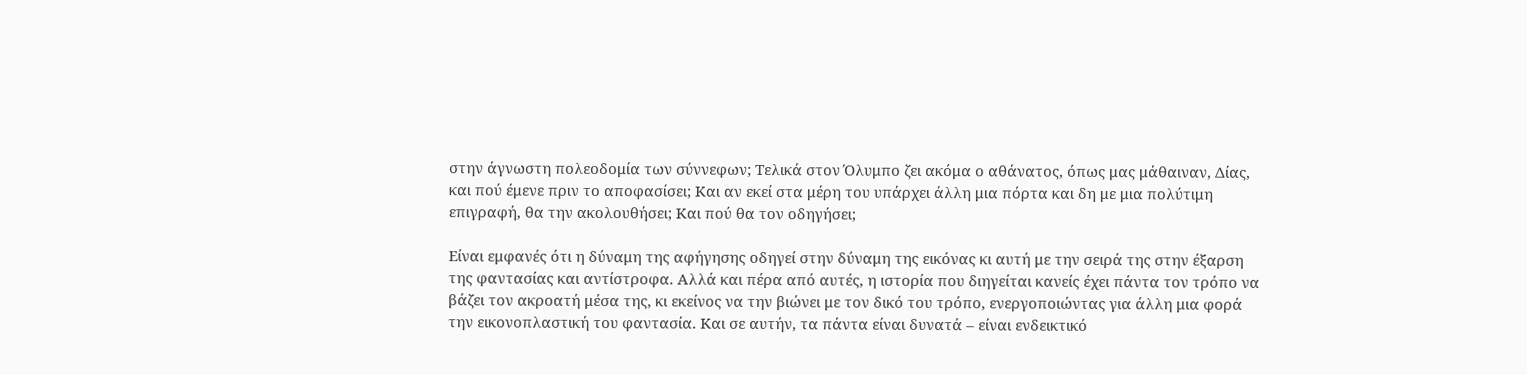στην άγνωστη πολεοδομία των σύννεφων; Τελικά στον Όλυμπο ζει ακόμα ο αθάνατος, όπως μας μάθαιναν, Δίας, και πού έμενε πριν το αποφασίσει; Και αν εκεί στα μέρη του υπάρχει άλλη μια πόρτα και δη με μια πολύτιμη επιγραφή, θα την ακολουθήσει; Και πού θα τον οδηγήσει;

Είναι εμφανές ότι η δύναμη της αφήγησης οδηγεί στην δύναμη της εικόνας κι αυτή με την σειρά της στην έξαρση της φαντασίας και αντίστροφα. Αλλά και πέρα από αυτές, η ιστορία που διηγείται κανείς έχει πάντα τον τρόπο να βάζει τον ακροατή μέσα της, κι εκείνος να την βιώνει με τον δικό του τρόπο, ενεργοποιώντας για άλλη μια φορά την εικονοπλαστική του φαντασία. Και σε αυτήν, τα πάντα είναι δυνατά – είναι ενδεικτικό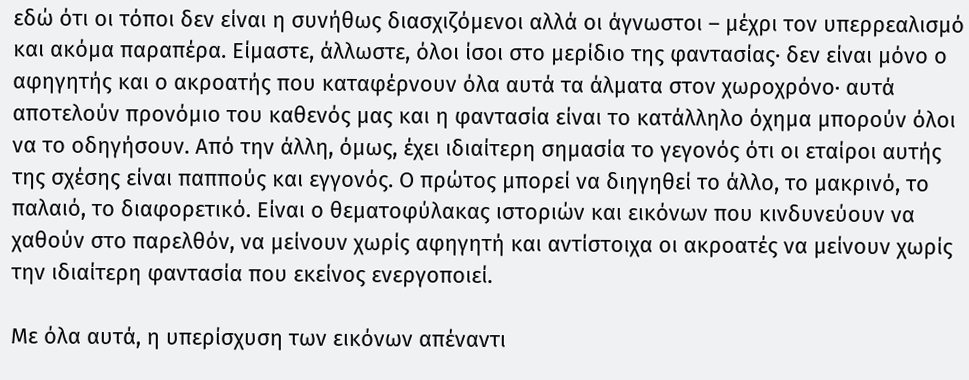εδώ ότι οι τόποι δεν είναι η συνήθως διασχιζόμενοι αλλά οι άγνωστοι – μέχρι τον υπερρεαλισμό και ακόμα παραπέρα. Είμαστε, άλλωστε, όλοι ίσοι στο μερίδιο της φαντασίας· δεν είναι μόνο ο αφηγητής και ο ακροατής που καταφέρνουν όλα αυτά τα άλματα στον χωροχρόνο· αυτά αποτελούν προνόμιο του καθενός μας και η φαντασία είναι το κατάλληλο όχημα μπορούν όλοι να το οδηγήσουν. Από την άλλη, όμως, έχει ιδιαίτερη σημασία το γεγονός ότι οι εταίροι αυτής της σχέσης είναι παππούς και εγγονός. Ο πρώτος μπορεί να διηγηθεί το άλλο, το μακρινό, το παλαιό, το διαφορετικό. Είναι ο θεματοφύλακας ιστοριών και εικόνων που κινδυνεύουν να χαθούν στο παρελθόν, να μείνουν χωρίς αφηγητή και αντίστοιχα οι ακροατές να μείνουν χωρίς την ιδιαίτερη φαντασία που εκείνος ενεργοποιεί.

Με όλα αυτά, η υπερίσχυση των εικόνων απέναντι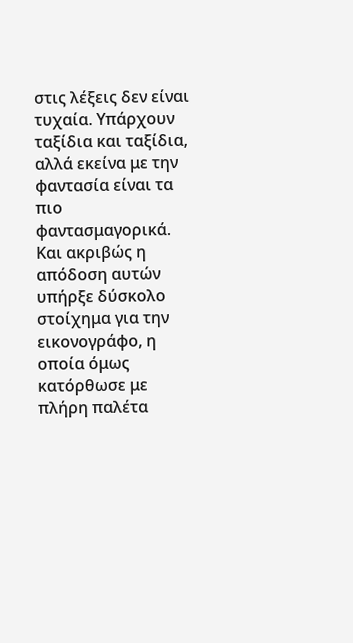στις λέξεις δεν είναι τυχαία. Υπάρχουν ταξίδια και ταξίδια, αλλά εκείνα με την φαντασία είναι τα πιο φαντασμαγορικά. Και ακριβώς η απόδοση αυτών υπήρξε δύσκολο στοίχημα για την εικονογράφο, η οποία όμως κατόρθωσε με πλήρη παλέτα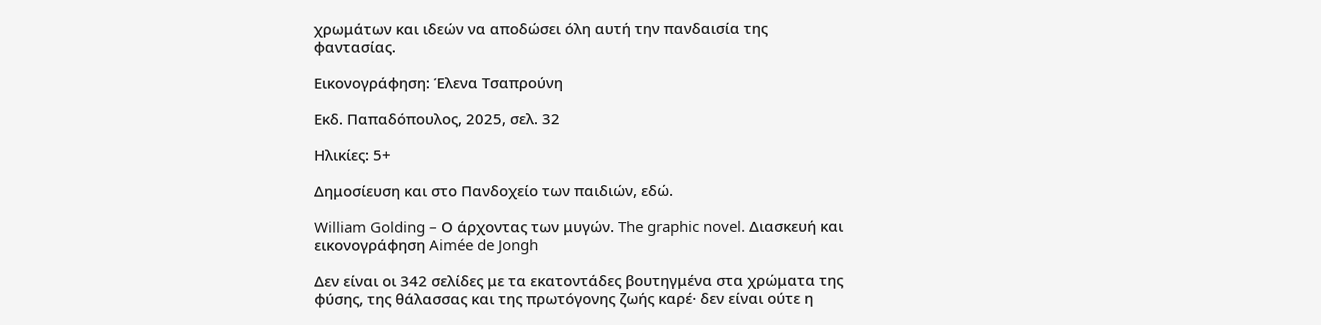χρωμάτων και ιδεών να αποδώσει όλη αυτή την πανδαισία της φαντασίας.

Εικονογράφηση: Έλενα Τσαπρούνη

Εκδ. Παπαδόπουλος, 2025, σελ. 32

Ηλικίες: 5+

Δημοσίευση και στο Πανδοχείο των παιδιών, εδώ.

William Golding – Ο άρχοντας των μυγών. The graphic novel. Διασκευή και εικονογράφηση Aimée de Jongh

Δεν είναι οι 342 σελίδες με τα εκατοντάδες βουτηγμένα στα χρώματα της φύσης, της θάλασσας και της πρωτόγονης ζωής καρέ· δεν είναι ούτε η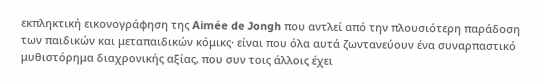εκπληκτική εικονογράφηση της Aimée de Jongh που αντλεί από την πλουσιότερη παράδοση των παιδικών και μεταπαιδικών κόμικς· είναι που όλα αυτά ζωντανεύουν ένα συναρπαστικό μυθιστόρημα διαχρονικής αξίας, που συν τοις άλλοις έχει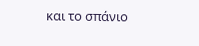και το σπάνιο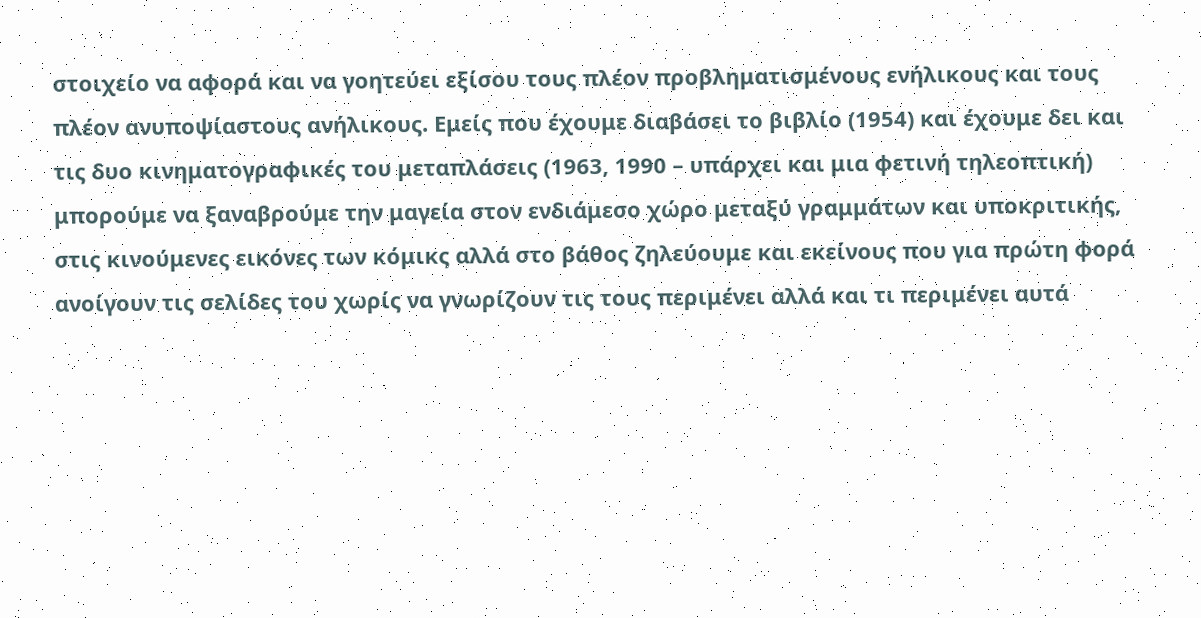στοιχείο να αφορά και να γοητεύει εξίσου τους πλέον προβληματισμένους ενήλικους και τους πλέον ανυποψίαστους ανήλικους. Εμείς που έχουμε διαβάσει το βιβλίο (1954) και έχουμε δει και τις δυο κινηματογραφικές του μεταπλάσεις (1963, 1990 – υπάρχει και μια φετινή τηλεοπτική) μπορούμε να ξαναβρούμε την μαγεία στον ενδιάμεσο χώρο μεταξύ γραμμάτων και υποκριτικής, στις κινούμενες εικόνες των κόμικς αλλά στο βάθος ζηλεύουμε και εκείνους που για πρώτη φορά ανοίγουν τις σελίδες του χωρίς να γνωρίζουν τις τους περιμένει αλλά και τι περιμένει αυτά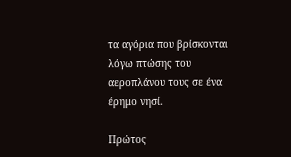τα αγόρια που βρίσκονται λόγω πτώσης του αεροπλάνου τους σε ένα έρημο νησί.

Πρώτος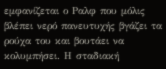εμφανίζεται ο Ραλφ που μόλις βλέπει νερό πανευτυχής βγάζει τα ρούχα του και βουτάει να κολυμπήσει. Η σταδιακή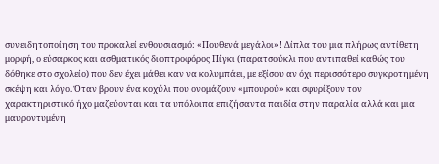συνειδητοποίηση του προκαλεί ενθουσιασμό: «Πουθενά μεγάλοι»! Δίπλα του μια πλήρως αντίθετη μορφή, ο εύσαρκος και ασθματικός διοπτροφόρος Πίγκι (παρατσούκλι που αντιπαθεί καθώς του δόθηκε στο σχολείο) που δεν έχει μάθει καν να κολυμπάει, με εξίσου αν όχι περισσότερο συγκροτημένη σκέψη και λόγο. Όταν βρουν ένα κοχύλι που ονομάζουν «μπουρού» και σφυρίξουν τον χαρακτηριστικό ήχο μαζεύονται και τα υπόλοιπα επιζήσαντα παιδία στην παραλία αλλά και μια μαυροντυμένη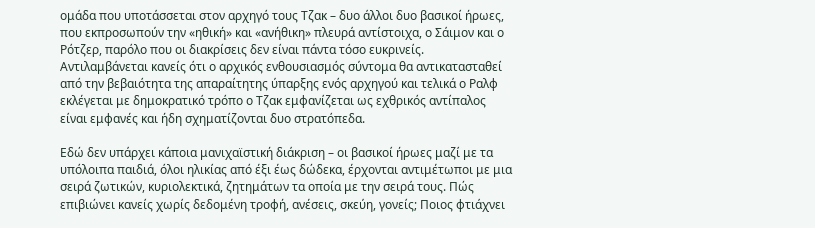ομάδα που υποτάσσεται στον αρχηγό τους Τζακ – δυο άλλοι δυο βασικοί ήρωες, που εκπροσωπούν την «ηθική» και «ανήθικη» πλευρά αντίστοιχα, ο Σάιμον και ο Ρότζερ, παρόλο που οι διακρίσεις δεν είναι πάντα τόσο ευκρινείς. Αντιλαμβάνεται κανείς ότι ο αρχικός ενθουσιασμός σύντομα θα αντικατασταθεί από την βεβαιότητα της απαραίτητης ύπαρξης ενός αρχηγού και τελικά ο Ραλφ εκλέγεται με δημοκρατικό τρόπο ο Τζακ εμφανίζεται ως εχθρικός αντίπαλος είναι εμφανές και ήδη σχηματίζονται δυο στρατόπεδα.

Εδώ δεν υπάρχει κάποια μανιχαϊστική διάκριση – οι βασικοί ήρωες μαζί με τα υπόλοιπα παιδιά, όλοι ηλικίας από έξι έως δώδεκα, έρχονται αντιμέτωποι με μια σειρά ζωτικών, κυριολεκτικά, ζητημάτων τα οποία με την σειρά τους. Πώς επιβιώνει κανείς χωρίς δεδομένη τροφή, ανέσεις, σκεύη, γονείς; Ποιος φτιάχνει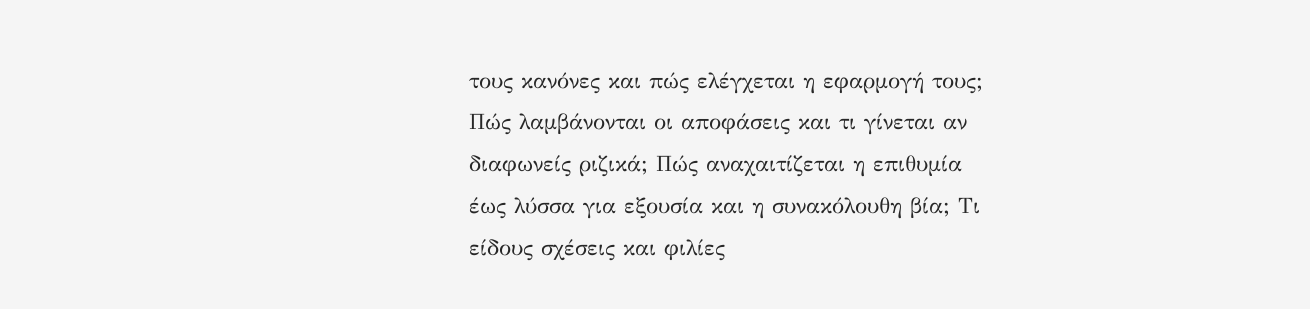τους κανόνες και πώς ελέγχεται η εφαρμογή τους; Πώς λαμβάνονται οι αποφάσεις και τι γίνεται αν διαφωνείς ριζικά; Πώς αναχαιτίζεται η επιθυμία έως λύσσα για εξουσία και η συνακόλουθη βία; Τι είδους σχέσεις και φιλίες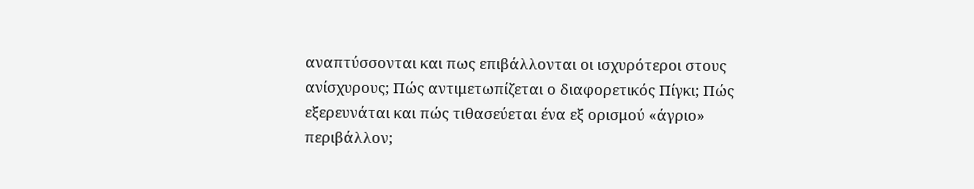αναπτύσσονται και πως επιβάλλονται οι ισχυρότεροι στους ανίσχυρους; Πώς αντιμετωπίζεται ο διαφορετικός Πίγκι; Πώς εξερευνάται και πώς τιθασεύεται ένα εξ ορισμού «άγριο» περιβάλλον;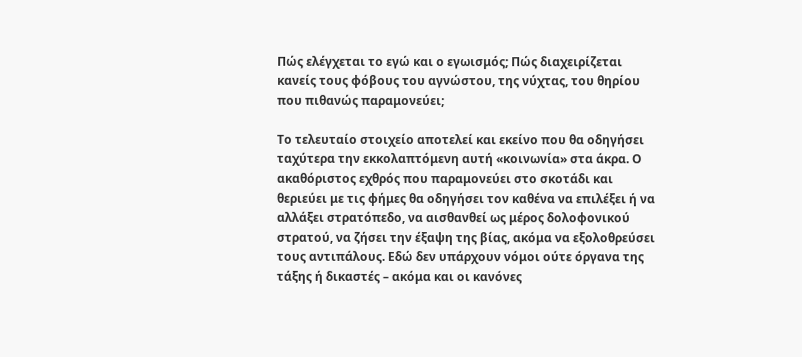Πώς ελέγχεται το εγώ και ο εγωισμός; Πώς διαχειρίζεται κανείς τους φόβους του αγνώστου, της νύχτας, του θηρίου που πιθανώς παραμονεύει;

Το τελευταίο στοιχείο αποτελεί και εκείνο που θα οδηγήσει ταχύτερα την εκκολαπτόμενη αυτή «κοινωνία» στα άκρα. Ο ακαθόριστος εχθρός που παραμονεύει στο σκοτάδι και θεριεύει με τις φήμες θα οδηγήσει τον καθένα να επιλέξει ή να αλλάξει στρατόπεδο, να αισθανθεί ως μέρος δολοφονικού στρατού, να ζήσει την έξαψη της βίας, ακόμα να εξολοθρεύσει τους αντιπάλους. Εδώ δεν υπάρχουν νόμοι ούτε όργανα της τάξης ή δικαστές – ακόμα και οι κανόνες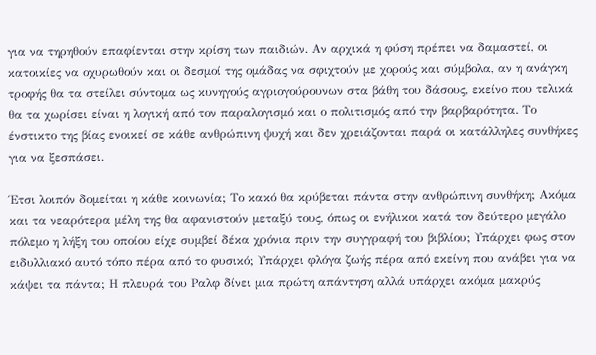για να τηρηθούν επαφίενται στην κρίση των παιδιών. Αν αρχικά η φύση πρέπει να δαμαστεί, οι κατοικίες να οχυρωθούν και οι δεσμοί της ομάδας να σφιχτούν με χορούς και σύμβολα, αν η ανάγκη τροφής θα τα στείλει σύντομα ως κυνηγούς αγριογούρουνων στα βάθη του δάσους, εκείνο που τελικά θα τα χωρίσει είναι η λογική από τον παραλογισμό και ο πολιτισμός από την βαρβαρότητα. Το ένστικτο της βίας ενοικεί σε κάθε ανθρώπινη ψυχή και δεν χρειάζονται παρά οι κατάλληλες συνθήκες για να ξεσπάσει.

Έτσι λοιπόν δομείται η κάθε κοινωνία; Το κακό θα κρύβεται πάντα στην ανθρώπινη συνθήκη; Ακόμα και τα νεαρότερα μέλη της θα αφανιστούν μεταξύ τους, όπως οι ενήλικοι κατά τον δεύτερο μεγάλο πόλεμο η λήξη του οποίου είχε συμβεί δέκα χρόνια πριν την συγγραφή του βιβλίου; Υπάρχει φως στον ειδυλλιακό αυτό τόπο πέρα από το φυσικό; Υπάρχει φλόγα ζωής πέρα από εκείνη που ανάβει για να κάψει τα πάντα; Η πλευρά του Ραλφ δίνει μια πρώτη απάντηση αλλά υπάρχει ακόμα μακρύς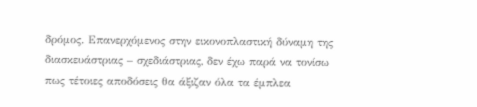δρόμος. Επανερχόμενος στην εικονοπλαστική δύναμη της διασκευάστριας – σχεδιάστριας, δεν έχω παρά να τονίσω πως τέτοιες αποδόσεις θα άξιζαν όλα τα έμπλεα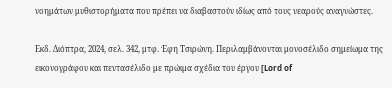νοημάτων μυθιστορήματα που πρέπει να διαβαστούν ιδίως από τους νεαρούς αναγνώστες.

Εκδ. Διόπτρα, 2024, σελ. 342, μτφ. Έφη Τσιρώνη. Περιλαμβάνονται μονοσέλιδο σημείωμα της εικονογράφου και πεντασέλιδο με πρώιμα σχέδια του έργου [Lord of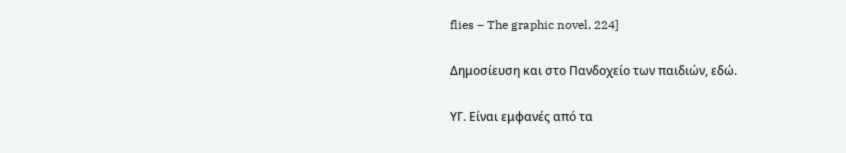flies – The graphic novel, 224]

Δημοσίευση και στο Πανδοχείο των παιδιών, εδώ.

ΥΓ. Είναι εμφανές από τα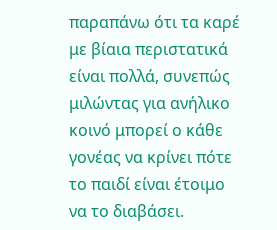παραπάνω ότι τα καρέ με βίαια περιστατικά είναι πολλά, συνεπώς μιλώντας για ανήλικο κοινό μπορεί ο κάθε γονέας να κρίνει πότε το παιδί είναι έτοιμο να το διαβάσει.